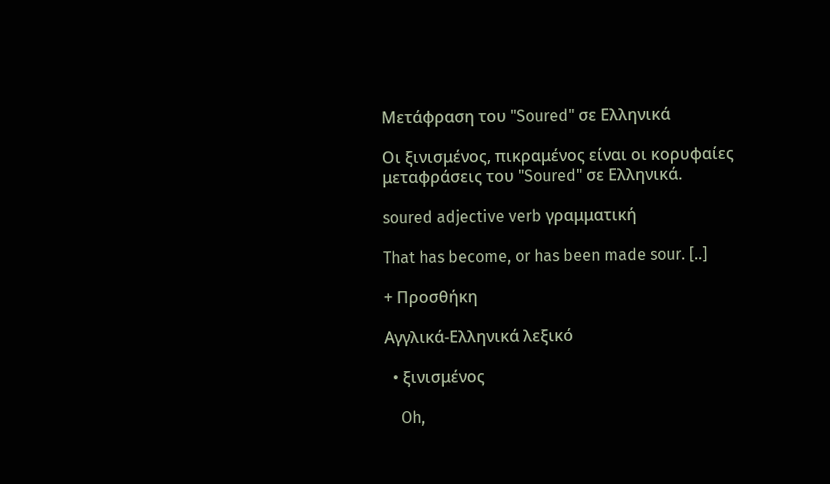Μετάφραση του "Soured" σε Ελληνικά

Οι ξινισμένος, πικραμένος είναι οι κορυφαίες μεταφράσεις του "Soured" σε Ελληνικά.

soured adjective verb γραμματική

That has become, or has been made sour. [..]

+ Προσθήκη

Αγγλικά-Ελληνικά λεξικό

  • ξινισμένος

    Oh,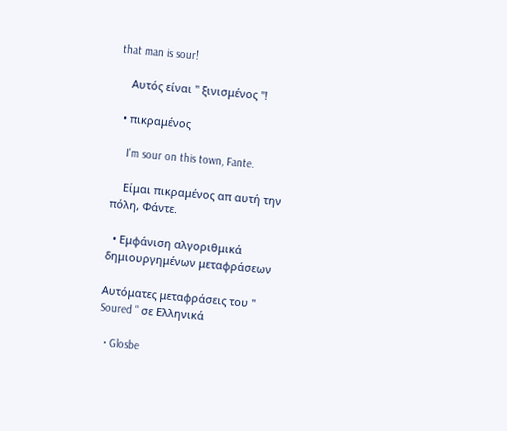that man is sour!

    Αυτός είναι " ξινισμένος "!

  • πικραμένος

    I'm sour on this town, Fante.

    Είμαι πικραμένος απ αυτή την πόλη, Φάντε.

  • Εμφάνιση αλγοριθμικά δημιουργημένων μεταφράσεων

Αυτόματες μεταφράσεις του " Soured " σε Ελληνικά

  • Glosbe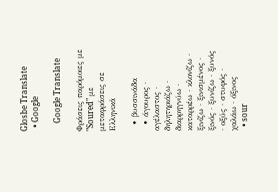Glosbe Translate
  • Google

    Google Translate

Φράσεις παρόμοιες με "Soured" με μεταφράσεις σε Ελληνικά

  • βυσσινάδα
  • άγουρος · αγέλαστος · δηλητηριάζω · διαρρηγνύω · καταρρέω · κλονίζω · ξινίζω · ξινισμένος · ξινός · ξυνίζω · ξυνός · οξύς · στυφός · χαλάω · όξινος
  • sour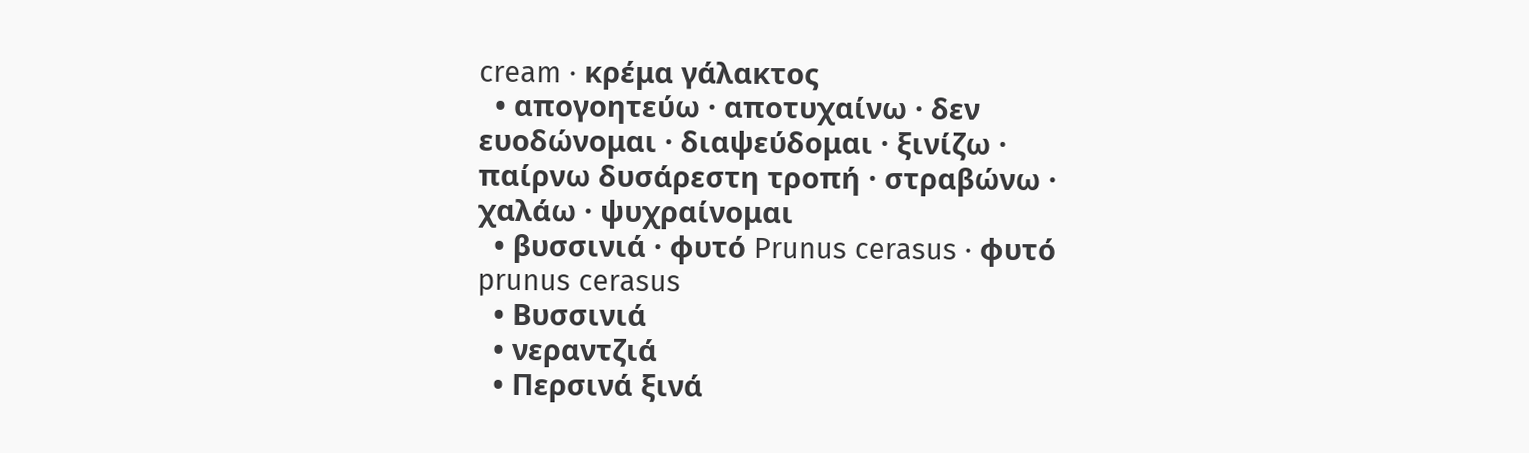cream · κρέμα γάλακτος
  • απογοητεύω · αποτυχαίνω · δεν ευοδώνομαι · διαψεύδομαι · ξινίζω · παίρνω δυσάρεστη τροπή · στραβώνω · χαλάω · ψυχραίνομαι
  • βυσσινιά · φυτό Prunus cerasus · φυτό prunus cerasus
  • Βυσσινιά
  • νεραντζιά
  • Περσινά ξινά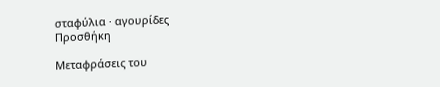σταφύλια · αγουρίδες
Προσθήκη

Μεταφράσεις του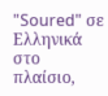"Soured" σε Ελληνικά στο πλαίσιο,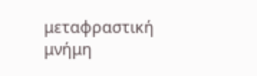μεταφραστική μνήμη